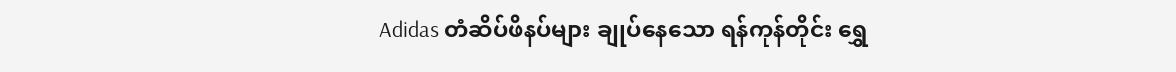Adidas တံဆိပ်ဖိနပ်များ ချုပ်နေသော ရန်ကုန်တိုင်း ရွှေ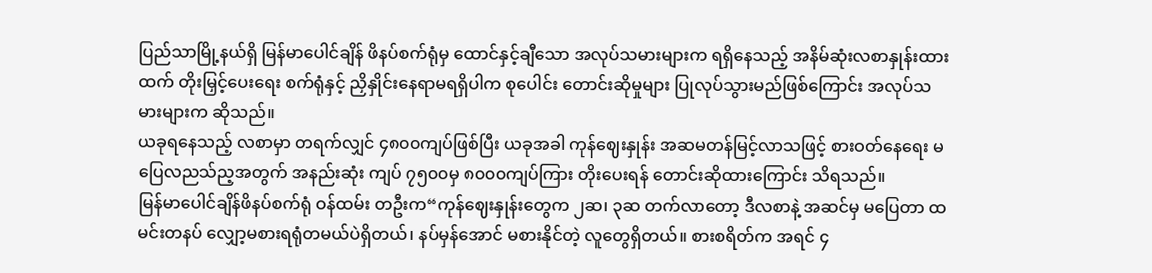ပြည်သာမြို့နယ်ရှိ မြန်မာပေါင်ချိန် ဖိနပ်စက်ရုံမှ ထောင်နှင့်ချီသော အလုပ်သမားများက ရရှိနေသည့် အနိမ်ဆုံးလစာနှုန်းထားထက် တိုးမြှင့်ပေးရေး စက်ရုံနှင့် ညှိနှိုင်းနေရာမရရှိပါက စုပေါင်း တောင်းဆိုမှုများ ပြုလုပ်သွားမည်ဖြစ်ကြောင်း အလုပ်သမားများက ဆိုသည်။
ယခုရနေသည့် လစာမှာ တရက်လျှင် ၄၈၀၀ကျပ်ဖြစ်ပြီး ယခုအခါ ကုန်ဈေးနှုန်း အဆမတန်မြင့်လာသဖြင့် စားဝတ်နေရေး မပြေလညသ်ည့အတွက် အနည်းဆုံး ကျပ် ၇၅၀၀မှ ၈၀၀၀ကျပ်ကြား တိုးပေးရန် တောင်းဆိုထားကြောင်း သိရသည်။
မြန်မာပေါင်ချိန်ဖိနပ်စက်ရုံ ဝန်ထမ်း တဦးက“ကုန်ဈေးနှုန်းတွေက ၂ဆ၊ ၃ဆ တက်လာတော့ ဒီလစာနဲ့ အဆင်မှ မပြေတာ ထမင်းတနပ် လျှော့မစားရရုံတမယ်ပဲရှိတယ်၊ နပ်မှန်အောင် မစားနိုင်တဲ့ လူတွေရှိတယ်။ စားစရိတ်က အရင် ၄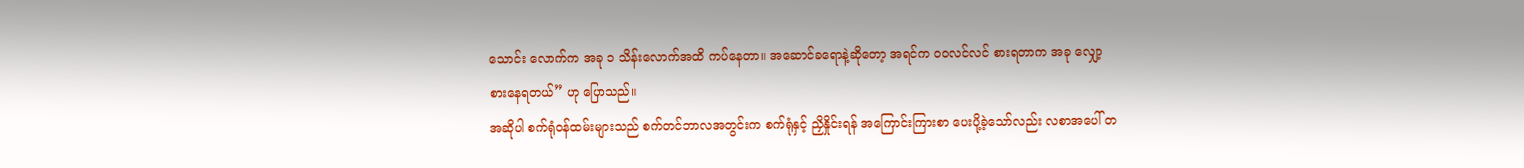သောင်း လောက်က အခု ၁ သိန်းလောက်အထိ ကပ်နေတာ။ အဆောင်ခရောနဲ့ဆိုတော့ အရင်က ဝဝလင်လင် စားရတာက အခု လျှော့စားနေရတယ်” ဟု ပြောသည်။
အဆိုပါ စက်ရုံဝန်ထမ်းများသည် စက်တင်ဘာလအတွင်းက စက်ရုံနှင့် ညှိနှိုင်းရန် အကြောင်းကြားစာ ပေးပို့ခဲ့သော်လည်း လစာအပေါ် တ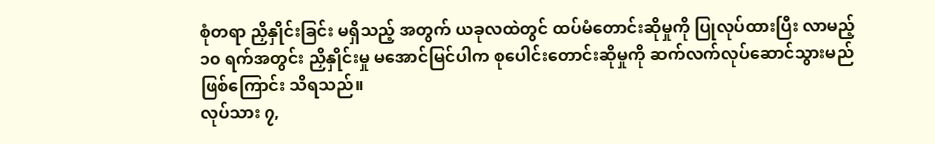စုံတရာ ညှိနှိုင်းခြင်း မရှိသည့် အတွက် ယခုလထဲတွင် ထပ်မံတောင်းဆိုမှုကို ပြုလုပ်ထားပြီး လာမည့် ၁၀ ရက်အတွင်း ညှိနှိုင်းမှု မအောင်မြင်ပါက စုပေါင်းတောင်းဆိုမှုကို ဆက်လက်လုပ်ဆောင်သွားမည် ဖြစ်ကြောင်း သိရသည်။
လုပ်သား ၇,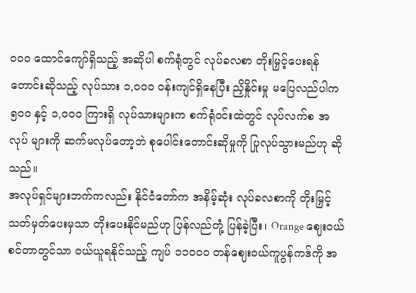၀၀၀ ထောင်ကျော်ရှိသည့် အဆိုပါ စက်ရုံတွင် လုပ်ခလစာ တိုးမြှင့်ပေးရန် တောင်းဆိုသည့် လုပ်သား ၁,၀၀၀ ဝန်းကျင်ရှိနေပြီး ညှိနှိုင်းမှု မပြေလည်ပါက ၅၀၀ နှင့် ၁,၀၀၀ ကြားရှိ လုပ်သားများက စက်ရုံဝင်းထဲတွင် လုပ်လက်စ အလုပ် များကို ဆက်မလုပ်တော့ဘဲ စုပေါင်းတောင်းဆိုမှုကို ပြုလုပ်သွားမည်ဟု ဆိုသည်။
အလုပ်ရှင်များဘက်ကလည်း နိုင်ငံတော်က အနိမ့်ဆုံး လုပ်ခလစာကို တိုးမြှင့်သတ်မှတ်ပေးမှသာ တိုးပေးနိုင်မည်ဟု ပြန်လည်တုံ့ ပြန်ခဲ့ပြီး၊ Orange ဈေးဝယ်စင်တာတွင်သာ ဝယ်ယူရနိုင်သည့် ကျပ် ၁၁၀၀၀ တန်ဈေးဝယ်ကူပွန်ကဒ်ကို အ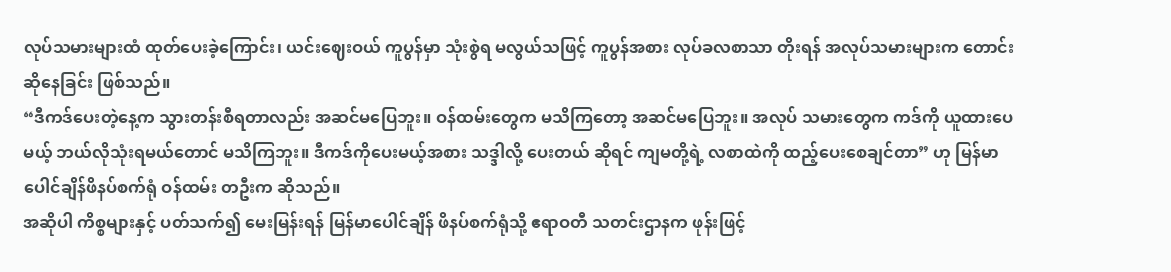လုပ်သမားများထံ ထုတ်ပေးခဲ့ကြောင်း၊ ယင်းဈေးဝယ် ကူပွန်မှာ သုံးစွဲရ မလွယ်သဖြင့် ကူပွန်အစား လုပ်ခလစာသာ တိုးရန် အလုပ်သမားများက တောင်းဆိုနေခြင်း ဖြစ်သည်။
“ဒီကဒ်ပေးတဲ့နေ့က သွားတန်းစီရတာလည်း အဆင်မပြေဘူး။ ဝန်ထမ်းတွေက မသိကြတော့ အဆင်မပြေဘူး။ အလုပ် သမားတွေက ကဒ်ကို ယူထားပေမယ့် ဘယ်လိုသုံးရမယ်တောင် မသိကြဘူး။ ဒီကဒ်ကိုပေးမယ့်အစား သဒ္ဒါလို့ ပေးတယ် ဆိုရင် ကျမတို့ရဲ့ လစာထဲကို ထည့်ပေးစေချင်တာ” ဟု မြန်မာပေါင်ချိန်ဖိနပ်စက်ရုံ ဝန်ထမ်း တဦးက ဆိုသည်။
အဆိုပါ ကိစ္စများနှင့် ပတ်သက်၍ မေးမြန်းရန် မြန်မာပေါင်ချိန် ဖိနပ်စက်ရုံသို့ ဧရာဝတီ သတင်းဌာနက ဖုန်းဖြင့်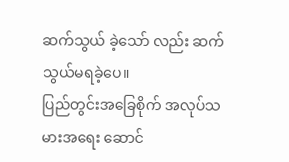ဆက်သွယ် ခဲ့သော် လည်း ဆက်သွယ်မရခဲ့ပေ။
ပြည်တွင်းအခြေစိုက် အလုပ်သမားအရေး ဆောင်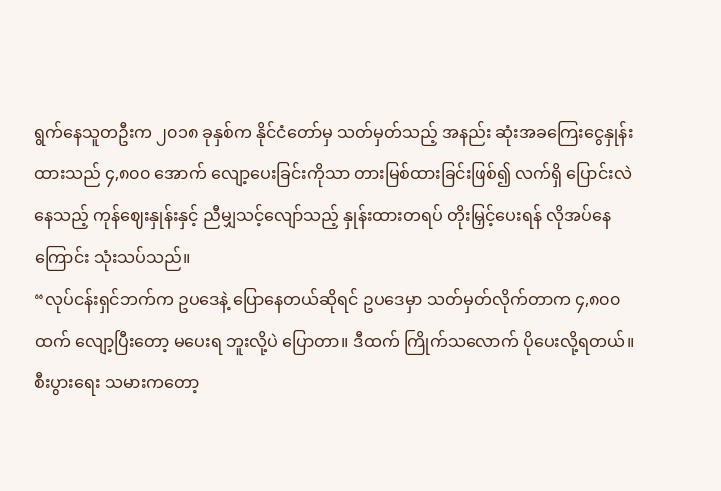ရွက်နေသူတဦးက ၂၀၁၈ ခုနှစ်က နိုင်ငံတော်မှ သတ်မှတ်သည့် အနည်း ဆုံးအခကြေးငွေနှုန်းထားသည် ၄,၈၀၀ အောက် လျော့ပေးခြင်းကိုသာ တားမြစ်ထားခြင်းဖြစ်၍ လက်ရှိ ပြောင်းလဲနေသည့် ကုန်ဈေးနှုန်းနှင့် ညီမျှသင့်လျော်သည့် နှုန်းထားတရပ် တိုးမြှင့်ပေးရန် လိုအပ်နေကြောင်း သုံးသပ်သည်။
“လုပ်ငန်းရှင်ဘက်က ဥပဒေနဲ့ ပြောနေတယ်ဆိုရင် ဥပဒေမှာ သတ်မှတ်လိုက်တာက ၄,၈၀၀ ထက် လျော့ပြီးတော့ မပေးရ ဘူးလို့ပဲ ပြောတာ။ ဒီထက် ကြိုက်သလောက် ပိုပေးလို့ရတယ်။ စီးပွားရေး သမားကတော့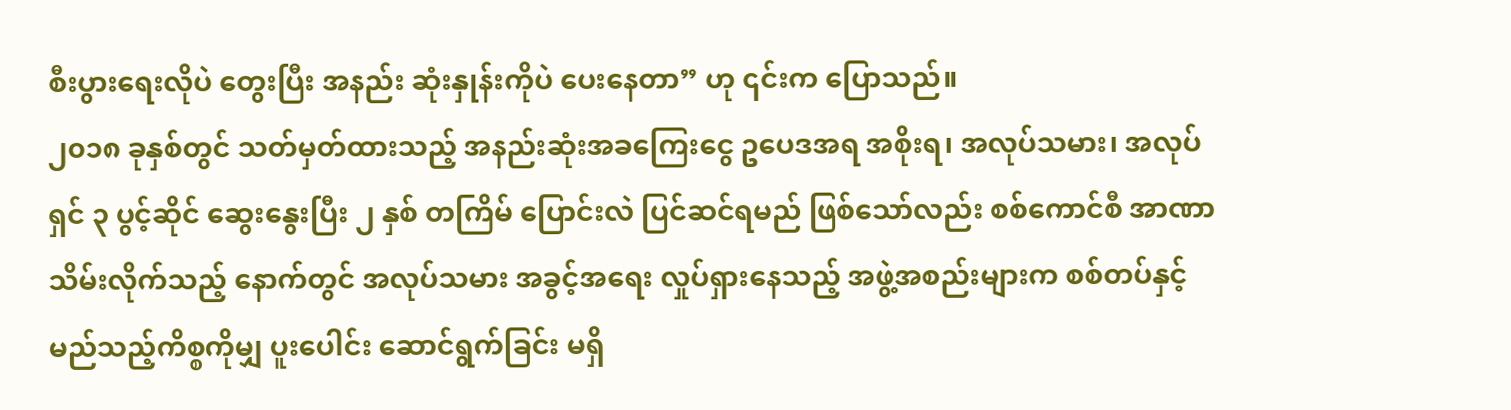စီးပွားရေးလိုပဲ တွေးပြီး အနည်း ဆုံးနှုန်းကိုပဲ ပေးနေတာ” ဟု ၎င်းက ပြောသည်။
၂၀၁၈ ခုနှစ်တွင် သတ်မှတ်ထားသည့် အနည်းဆုံးအခကြေးငွေ ဥပေဒအရ အစိုးရ၊ အလုပ်သမား၊ အလုပ်ရှင် ၃ ပွင့်ဆိုင် ဆွေးနွေးပြီး ၂ နှစ် တကြိမ် ပြောင်းလဲ ပြင်ဆင်ရမည် ဖြစ်သော်လည်း စစ်ကောင်စီ အာဏာသိမ်းလိုက်သည့် နောက်တွင် အလုပ်သမား အခွင့်အရေး လှုပ်ရှားနေသည့် အဖွဲ့အစည်းများက စစ်တပ်နှင့် မည်သည့်ကိစ္စကိုမျှ ပူးပေါင်း ဆောင်ရွက်ခြင်း မရှိ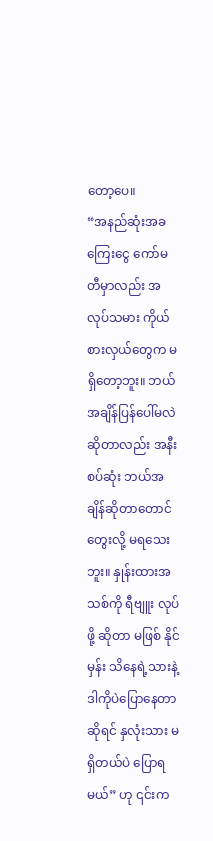တော့ပေ။
“အနည်ဆုံးအခကြေးငွေ ကော်မတီမှာလည်း အလုပ်သမား ကိုယ်စားလှယ်တွေက မရှိတော့ဘူး။ ဘယ်အချိန်ပြန်ပေါ်မလဲ ဆိုတာလည်း အနီးစပ်ဆုံး ဘယ်အချိန်ဆိုတာတောင် တွေးလို့ မရသေးဘူး။ နှုန်းထားအသစ်ကို ရီဗျူး လုပ်ဖို့ ဆိုတာ မဖြစ် နိုင်မှန်း သိနေရဲ့သားနဲ့ ဒါကိုပဲပြောနေတာ ဆိုရင် နှလုံးသား မရှိတယ်ပဲ ပြောရမယ်” ဟု ၎င်းက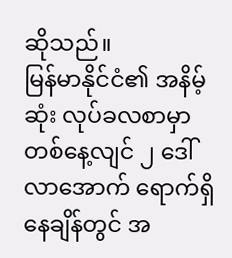ဆိုသည်။
မြန်မာနိုင်ငံ၏ အနိမ့်ဆုံး လုပ်ခလစာမှာ တစ်နေ့လျင် ၂ ဒေါ်လာအောက် ရောက်ရှိနေချိန်တွင် အ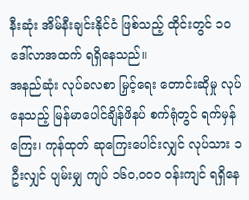နီးဆုံး အိမ်နီးချင်းနိုင်ငံ ဖြစ်သည့် ထိုင်းတွင် ၁၀ ဒေါ်လာအထက် ရရှိနေသည်။
အနည်ဆုံး လုပ်ခလစာ မြှင့်ရေး တောင်းဆိုမှု လုပ်နေသည့် မြန်မာပေါင်ချိန်ဖိနပ် စက်ရုံတွင် ရက်မှန်ကြေး၊ ကုန်ထုတ် ဆုကြေးပေါင်းလျှင် လုပ်သား ၁ ဦးလျှင် ပျမ်းမျှ ကျပ် ၁၆၀,၀၀၀ ဝန်းကျင် ရရှိနေ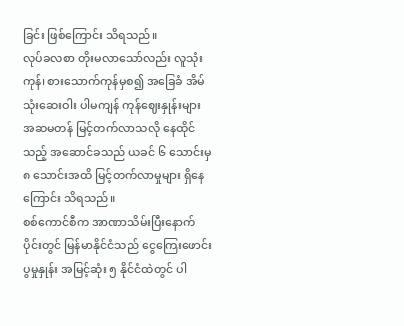ခြင်း ဖြစ်ကြောင်း သိရသည်။
လုပ်ခလစာ တိုးမလာသော်လည်း လူသုံးကုန်၊ စားသောက်ကုန်မှစ၍ အခြေခံ အိမ်သုံးဆေးဝါး ပါမကျန် ကုန်ဈေးနှုန်းများ အဆမတန် မြင့်တက်လာသလို နေထိုင်သည့် အဆောင်ခသည် ယခင် ၆ သောင်းမှ ၈ သောင်းအထိ မြင့်တက်လာမှုများ ရှိနေကြောင်း သိရသည်။
စစ်ကောင်စီက အာဏာသိမ်းပြီးနောက်ပိုင်းတွင် မြန်မာနိုင်ငံသည် ငွေကြေးဖောင်းပွမှုနှုန်း အမြင့်ဆုံး ၅ နိုင်ငံထဲတွင် ပါ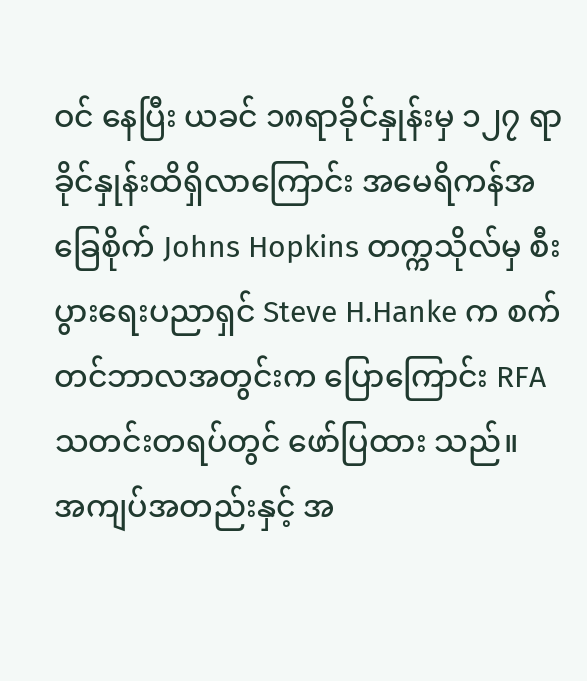ဝင် နေပြီး ယခင် ၁၈ရာခိုင်နှုန်းမှ ၁၂၇ ရာခိုင်နှုန်းထိရှိလာကြောင်း အမေရိကန်အခြေစိုက် Johns Hopkins တက္ကသိုလ်မှ စီးပွားရေးပညာရှင် Steve H.Hanke က စက်တင်ဘာလအတွင်းက ပြောကြောင်း RFA သတင်းတရပ်တွင် ဖော်ပြထား သည်။
အကျပ်အတည်းနှင့် အ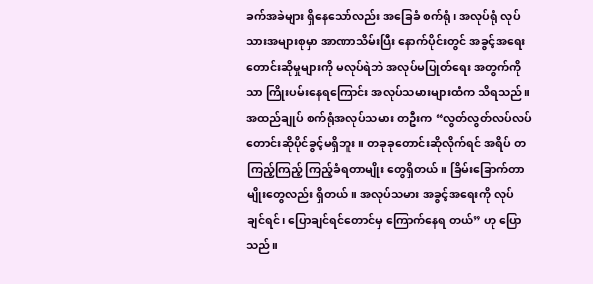ခက်အခဲများ ရှိနေသော်လည်း အခြေခံ စက်ရုံ၊ အလုပ်ရုံ လုပ်သားအများစုမှာ အာဏာသိမ်းပြီး နောက်ပိုင်းတွင် အခွင့်အရေး တောင်းဆိုမှုများကို မလုပ်ရဲဘဲ အလုပ်မပြုတ်ရေး အတွက်ကိုသာ ကြိုးပမ်းနေရကြောင်း အလုပ်သမားများထံက သိရသည်။
အထည်ချုပ် စက်ရုံအလုပ်သမား တဦးက “လွတ်လွတ်လပ်လပ် တောင်းဆိုပိုင်ခွင့်မရှိဘူး။ တခုခုတောင်းဆိုလိုက်ရင် အရိပ် တကြည့်ကြည့် ကြည့်ခံရတာမျိုး တွေရှိတယ်။ ခြိမ်းခြောက်တာမျိုးတွေလည်း ရှိတယ်။ အလုပ်သမား အခွင့်အရေးကို လုပ် ချင်ရင်၊ ပြောချင်ရင်တောင်မှ ကြောက်နေရ တယ်” ဟု ပြောသည်။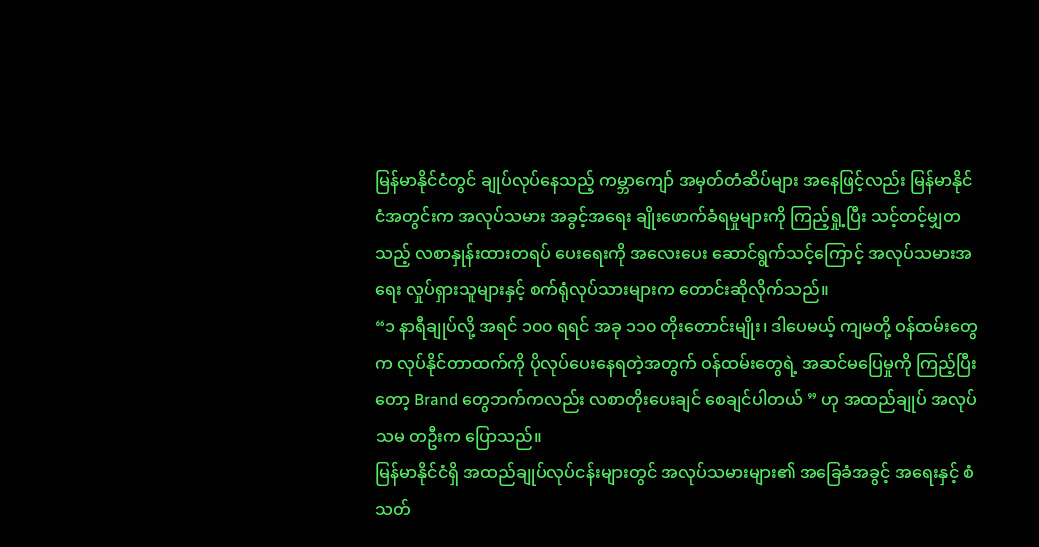မြန်မာနိုင်ငံတွင် ချုပ်လုပ်နေသည့် ကမ္ဘာကျော် အမှတ်တံဆိပ်များ အနေဖြင့်လည်း မြန်မာနိုင်ငံအတွင်းက အလုပ်သမား အခွင့်အရေး ချိုးဖောက်ခံရမှုများကို ကြည့်ရှု့ပြီး သင့်တင့်မျှတသည့် လစာနှုန်းထားတရပ် ပေးရေးကို အလေးပေး ဆောင်ရွက်သင့်ကြောင့် အလုပ်သမားအရေး လှုပ်ရှားသူများနှင့် စက်ရုံလုပ်သားများက တောင်းဆိုလိုက်သည်။
“၁ နာရီချုပ်လို့ အရင် ၁၀၀ ရရင် အခု ၁၁၀ တိုးတောင်းမျိုး၊ ဒါပေမယ့် ကျမတို့ ဝန်ထမ်းတွေက လုပ်နိုင်တာထက်ကို ပိုလုပ်ပေးနေရတဲ့အတွက် ဝန်ထမ်းတွေရဲ့ အဆင်မပြေမှုကို ကြည့်ပြီးတော့ Brand တွေဘက်ကလည်း လစာတိုးပေးချင် စေချင်ပါတယ် ” ဟု အထည်ချုပ် အလုပ်သမ တဦးက ပြောသည်။
မြန်မာနိုင်ငံရှိ အထည်ချုပ်လုပ်ငန်းများတွင် အလုပ်သမားများ၏ အခြေခံအခွင့် အရေးနှင့် စံသတ်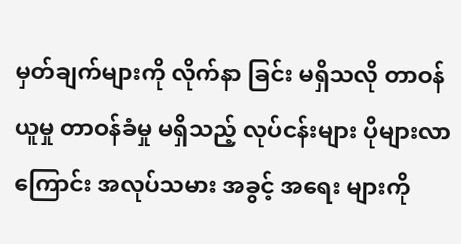မှတ်ချက်များကို လိုက်နာ ခြင်း မရှိသလို တာဝန်ယူမှု တာဝန်ခံမှု မရှိသည့် လုပ်ငန်းများ ပိုများလာကြောင်း အလုပ်သမား အခွင့် အရေး များကို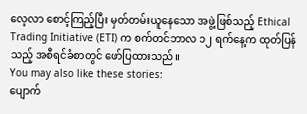လေ့လာ စောင့်ကြည့်ပြီး မှတ်တမ်းယူနေသော အဖွဲ့ဖြစ်သည့် Ethical Trading Initiative (ETI) က စက်တင်ဘာလ ၁၂ ရက်နေ့က ထုတ်ပြန်သည့် အစီရင်ခံစာတွင် ဖော်ပြထားသည်။
You may also like these stories:
ပျောက်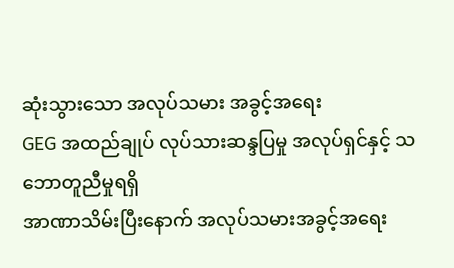ဆုံးသွားသော အလုပ်သမား အခွင့်အရေး
GEG အထည်ချုပ် လုပ်သားဆန္ဒပြမှု အလုပ်ရှင်နှင့် သဘောတူညီမှုရရှိ
အာဏာသိမ်းပြီးနောက် အလုပ်သမားအခွင့်အရေး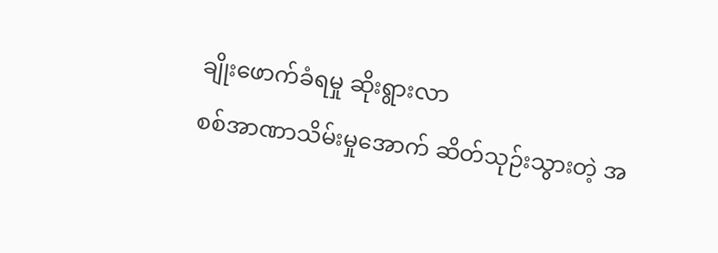ချိုးဖောက်ခံရမှု ဆိုးရွားလာ
စစ်အာဏာသိမ်းမှုအောက် ဆိတ်သုဉ်းသွားတဲ့ အ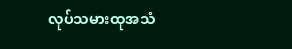လုပ်သမားထုအသံ